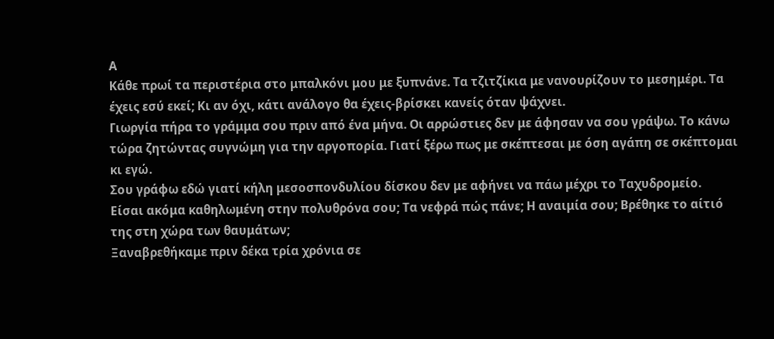Α
Κάθε πρωί τα περιστέρια στο μπαλκόνι μου με ξυπνάνε. Τα τζιτζίκια με νανουρίζουν το μεσημέρι. Τα έχεις εσύ εκεί; Κι αν όχι, κάτι ανάλογο θα έχεις-βρίσκει κανείς όταν ψάχνει.
Γιωργία πήρα το γράμμα σου πριν από ένα μήνα. Οι αρρώστιες δεν με άφησαν να σου γράψω. Το κάνω τώρα ζητώντας συγνώμη για την αργοπορία. Γιατί ξέρω πως με σκέπτεσαι με όση αγάπη σε σκέπτομαι κι εγώ.
Σου γράφω εδώ γιατί κήλη μεσοσπονδυλίου δίσκου δεν με αφήνει να πάω μέχρι το Ταχυδρομείο.
Είσαι ακόμα καθηλωμένη στην πολυθρόνα σου; Τα νεφρά πώς πάνε; Η αναιμία σου; Βρέθηκε το αίτιό της στη χώρα των θαυμάτων;
Ξαναβρεθήκαμε πριν δέκα τρία χρόνια σε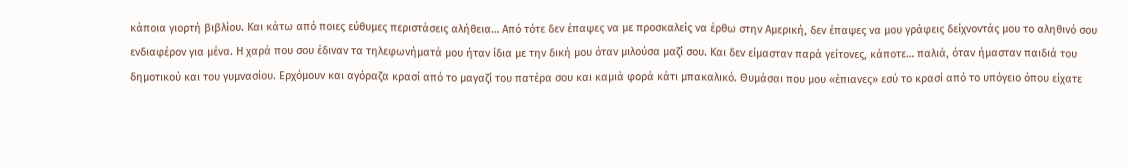κάποια γιορτή βιβλίου. Και κάτω από ποιες εύθυμες περιστάσεις αλήθεια… Από τότε δεν έπαψες να με προσκαλείς να έρθω στην Αμερική, δεν έπαψες να μου γράφεις δείχνοντάς μου το αληθινό σου ενδιαφέρον για μένα. Η χαρά που σου έδιναν τα τηλεφωνήματά μου ήταν ίδια με την δική μου όταν μιλούσα μαζί σου. Και δεν είμασταν παρά γείτονες, κάποτε… παλιά, όταν ήμασταν παιδιά του δημοτικού και του γυμνασίου. Ερχόμουν και αγόραζα κρασί από το μαγαζί του πατέρα σου και καμιά φορά κάτι μπακαλικό. Θυμάσαι που μου «έπιανες» εσύ το κρασί από το υπόγειο όπου είχατε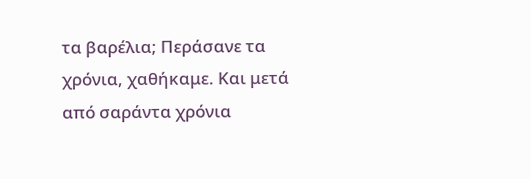τα βαρέλια; Περάσανε τα χρόνια, χαθήκαμε. Και μετά από σαράντα χρόνια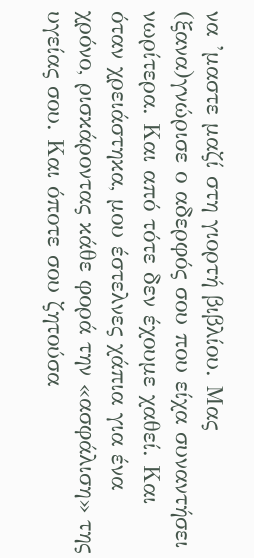να ’μαστε μαζί στη γιορτή βιβλίου. Μας (ξανα)γνώρισε ο αδερφός σου που είχα συναντήσει νωρίτερα. Και από τότε δεν έχουμε χαθεί. Και όταν χρειάστηκα, μου έστελνες χάπια για ένα χρόνο, ρισκάροντας κάθε φορά την «ασφάλιση» της υγείας σου. Και όποτε σου ζητούσα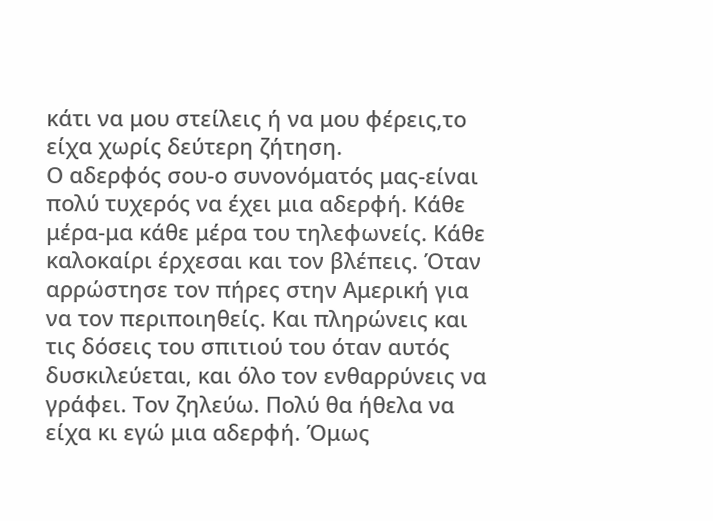κάτι να μου στείλεις ή να μου φέρεις,το είχα χωρίς δεύτερη ζήτηση.
Ο αδερφός σου-ο συνονόματός μας-είναι πολύ τυχερός να έχει μια αδερφή. Κάθε μέρα-μα κάθε μέρα του τηλεφωνείς. Κάθε καλοκαίρι έρχεσαι και τον βλέπεις. Όταν αρρώστησε τον πήρες στην Αμερική για να τον περιποιηθείς. Και πληρώνεις και τις δόσεις του σπιτιού του όταν αυτός δυσκιλεύεται, και όλο τον ενθαρρύνεις να γράφει. Τον ζηλεύω. Πολύ θα ήθελα να είχα κι εγώ μια αδερφή. Όμως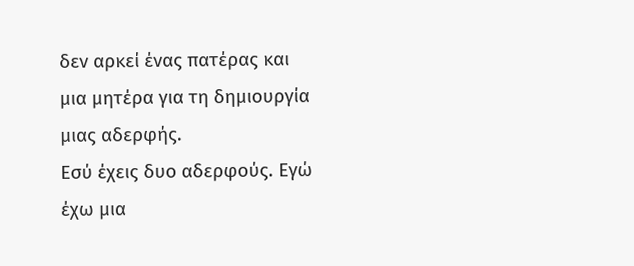δεν αρκεί ένας πατέρας και μια μητέρα για τη δημιουργία μιας αδερφής.
Εσύ έχεις δυο αδερφούς. Εγώ έχω μια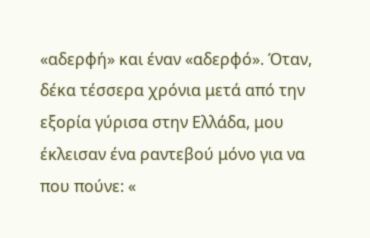«αδερφή» και έναν «αδερφό». Όταν, δέκα τέσσερα χρόνια μετά από την εξορία γύρισα στην Ελλάδα, μου έκλεισαν ένα ραντεβού μόνο για να που πούνε: «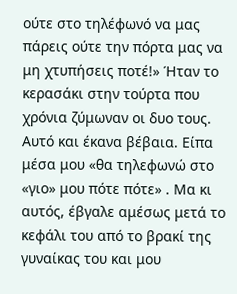ούτε στο τηλέφωνό να μας πάρεις ούτε την πόρτα μας να μη χτυπήσεις ποτέ!» Ήταν το κερασάκι στην τούρτα που χρόνια ζύμωναν οι δυο τους. Αυτό και έκανα βέβαια. Είπα μέσα μου «θα τηλεφωνώ στο «γιο» μου πότε πότε» . Μα κι αυτός, έβγαλε αμέσως μετά το κεφάλι του από το βρακί της γυναίκας του και μου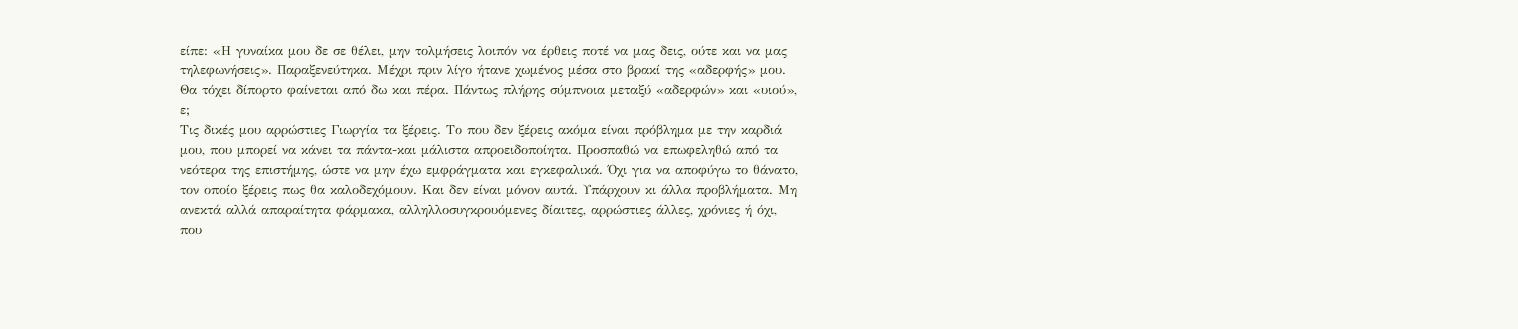είπε: «Η γυναίκα μου δε σε θέλει, μην τολμήσεις λοιπόν να έρθεις ποτέ να μας δεις, ούτε και να μας τηλεφωνήσεις». Παραξενεύτηκα. Μέχρι πριν λίγο ήτανε χωμένος μέσα στο βρακί της «αδερφής» μου. Θα τόχει δίπορτο φαίνεται από δω και πέρα. Πάντως πλήρης σύμπνοια μεταξύ «αδερφών» και «υιού», ε;
Τις δικές μου αρρώστιες Γιωργία τα ξέρεις. Το που δεν ξέρεις ακόμα είναι πρόβλημα με την καρδιά μου, που μπορεί να κάνει τα πάντα-και μάλιστα απροειδοποίητα. Προσπαθώ να επωφεληθώ από τα νεότερα της επιστήμης, ώστε να μην έχω εμφράγματα και εγκεφαλικά. Όχι για να αποφύγω το θάνατο, τον οποίο ξέρεις πως θα καλοδεχόμουν. Και δεν είναι μόνον αυτά. Υπάρχουν κι άλλα προβλήματα. Μη ανεκτά αλλά απαραίτητα φάρμακα, αλληλλοσυγκρουόμενες δίαιτες, αρρώστιες άλλες, χρόνιες ή όχι, που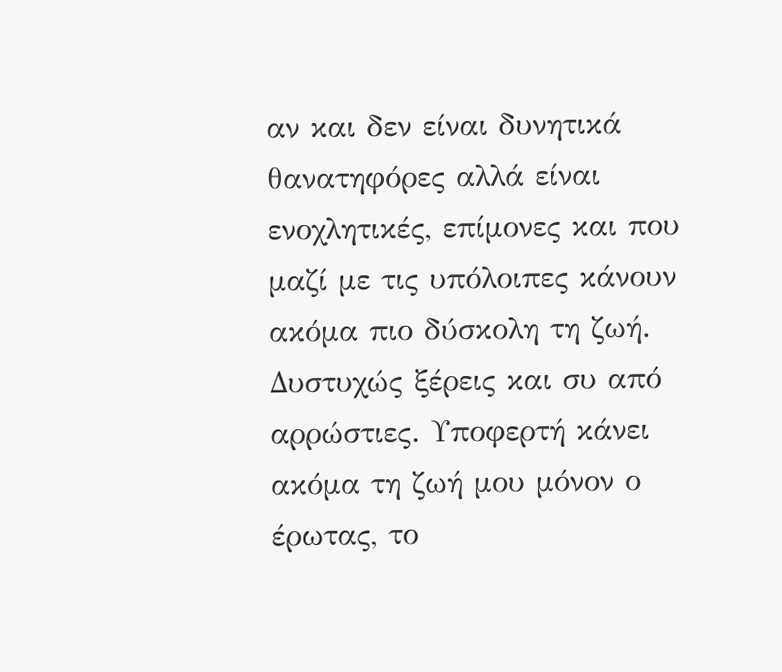αν και δεν είναι δυνητικά θανατηφόρες αλλά είναι ενοχλητικές, επίμονες και που μαζί με τις υπόλοιπες κάνουν ακόμα πιο δύσκολη τη ζωή. Δυστυχώς ξέρεις και συ από αρρώστιες. Υποφερτή κάνει ακόμα τη ζωή μου μόνον ο έρωτας, το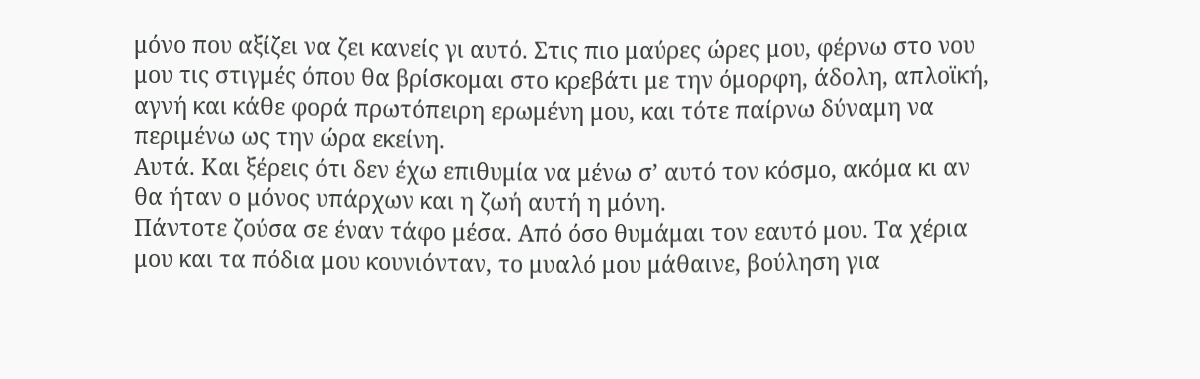μόνο που αξίζει να ζει κανείς γι αυτό. Στις πιο μαύρες ώρες μου, φέρνω στο νου μου τις στιγμές όπου θα βρίσκομαι στο κρεβάτι με την όμορφη, άδολη, απλοϊκή, αγνή και κάθε φορά πρωτόπειρη ερωμένη μου, και τότε παίρνω δύναμη να περιμένω ως την ώρα εκείνη.
Αυτά. Και ξέρεις ότι δεν έχω επιθυμία να μένω σ’ αυτό τον κόσμο, ακόμα κι αν θα ήταν ο μόνος υπάρχων και η ζωή αυτή η μόνη.
Πάντοτε ζούσα σε έναν τάφο μέσα. Από όσο θυμάμαι τον εαυτό μου. Τα χέρια μου και τα πόδια μου κουνιόνταν, το μυαλό μου μάθαινε, βούληση για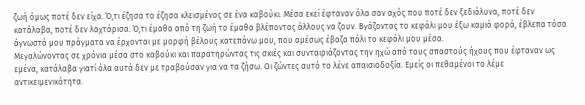ζωή όμως ποτέ δεν είχα. Ό,τι έζησα το έζησα κλεισμένος σε ένα καβούκι. Μέσα εκεί έφταναν όλα σαν αχός που ποτέ δεν ξεδιάλυνα, ποτέ δεν κατάλαβα, ποτέ δεν λαχτάρισα. Ό,τι έμαθα από τη ζωή το έμαθα βλέποντας άλλους να ζουν. Βγάζοντας το κεφάλι μου έξω καμιά φορά, έβλεπα τόσα άγνωστά μου πράγματα να έρχονται με μορφή βέλους κατεπάνω μου, που αμέσως έβαζα πάλι το κεφάλι μου μέσα.
Μεγαλώνοντας σε χρόνια μέσα στο καβούκι και παρατηρώντας τις σκιές και συνταιριάζοντας την ηχώ από τους σπαστούς ήχους που έφταναν ως εμένα, κατάλαβα γιατί όλα αυτά δεν με τραβούσαν για να τα ζήσω. Οι ζώντες αυτό το λένε απαισιοδοξία. Εμείς οι πεθαμένοι το λέμε αντικειμενικότητα.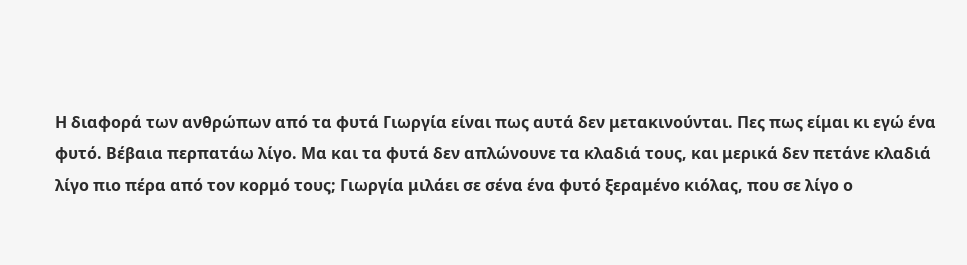Η διαφορά των ανθρώπων από τα φυτά Γιωργία είναι πως αυτά δεν μετακινούνται. Πες πως είμαι κι εγώ ένα φυτό. Βέβαια περπατάω λίγο. Μα και τα φυτά δεν απλώνουνε τα κλαδιά τους, και μερικά δεν πετάνε κλαδιά λίγο πιο πέρα από τον κορμό τους; Γιωργία μιλάει σε σένα ένα φυτό ξεραμένο κιόλας, που σε λίγο ο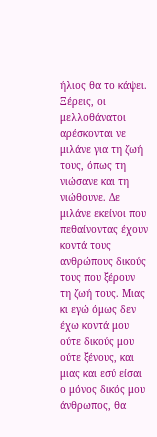ήλιος θα το κάψει. Ξέρεις, οι μελλοθάνατοι αρέσκονται νε μιλάνε για τη ζωή τους, όπως τη νιώσανε και τη νιώθουνε. Δε μιλάνε εκείνοι που πεθαίνοντας έχουν κοντά τους ανθρώπους δικούς τους που ξέρουν τη ζωή τους. Μιας κι εγώ όμως δεν έχω κοντά μου ούτε δικούς μου ούτε ξένους, και μιας και εσύ είσαι ο μόνος δικός μου άνθρωπος, θα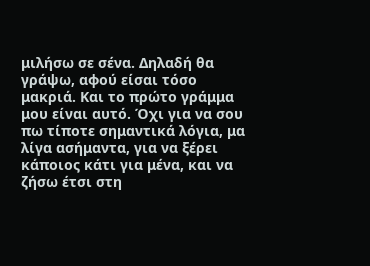μιλήσω σε σένα. Δηλαδή θα γράψω, αφού είσαι τόσο μακριά. Και το πρώτο γράμμα μου είναι αυτό. Όχι για να σου πω τίποτε σημαντικά λόγια, μα λίγα ασήμαντα, για να ξέρει κάποιος κάτι για μένα, και να ζήσω έτσι στη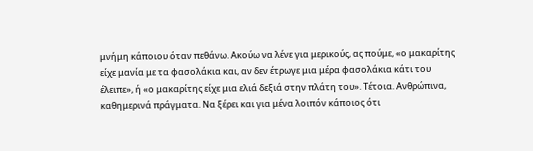μνήμη κάποιου όταν πεθάνω. Ακούω να λένε για μερικούς, ας πούμε, «ο μακαρίτης είχε μανία με τα φασολάκια και, αν δεν έτρωγε μια μέρα φασολάκια κάτι του έλειπε», ή «ο μακαρίτης είχε μια ελιά δεξιά στην πλάτη του». Τέτοια. Ανθρώπινα, καθημερινά πράγματα. Να ξέρει και για μένα λοιπόν κάποιος ότι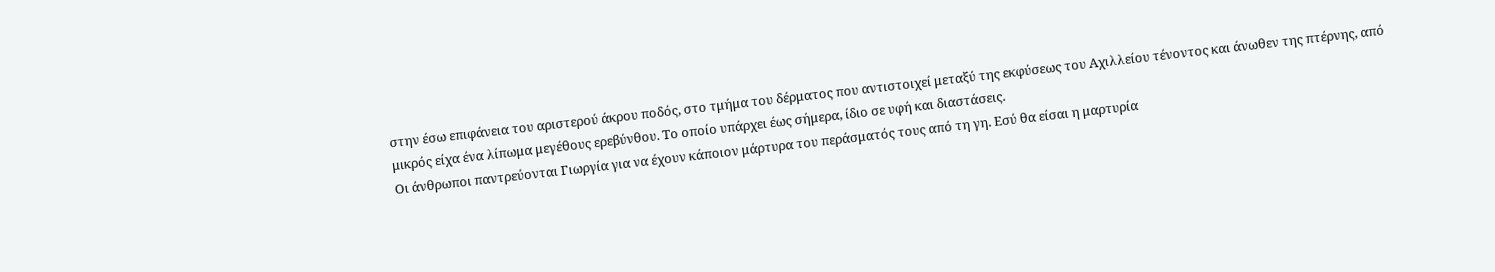στην έσω επιφάνεια του αριστερού άκρου ποδός, στο τμήμα του δέρματος που αντιστοιχεί μεταξύ της εκφύσεως του Αχιλλείου τένοντος και άνωθεν της πτέρνης, από μικρός είχα ένα λίπωμα μεγέθους ερεβύνθου. Το οποίο υπάρχει έως σήμερα, ίδιο σε υφή και διαστάσεις.
Οι άνθρωποι παντρεύονται Γιωργία για να έχουν κάποιον μάρτυρα του περάσματός τους από τη γη. Εσύ θα είσαι η μαρτυρία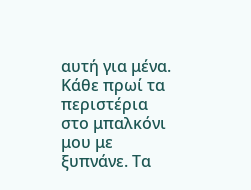αυτή για μένα.
Κάθε πρωί τα περιστέρια στο μπαλκόνι μου με ξυπνάνε. Τα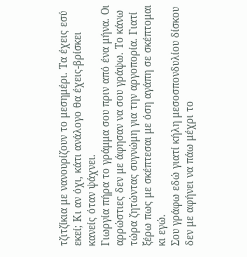τζιτζίκια με νανουρίζουν το μεσημέρι. Τα έχεις εσύ εκεί; Κι αν όχι, κάτι ανάλογο θα έχεις-βρίσκει κανείς όταν ψάχνει.
Γιωργία πήρα το γράμμα σου πριν από ένα μήνα. Οι αρρώστιες δεν με άφησαν να σου γράψω. Το κάνω τώρα ζητώντας συγνώμη για την αργοπορία. Γιατί ξέρω πως με σκέπτεσαι με όση αγάπη σε σκέπτομαι κι εγώ.
Σου γράφω εδώ γιατί κήλη μεσοσπονδυλίου δίσκου δεν με αφήνει να πάω μέχρι το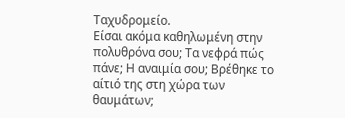Ταχυδρομείο.
Είσαι ακόμα καθηλωμένη στην πολυθρόνα σου; Τα νεφρά πώς πάνε; Η αναιμία σου; Βρέθηκε το αίτιό της στη χώρα των θαυμάτων;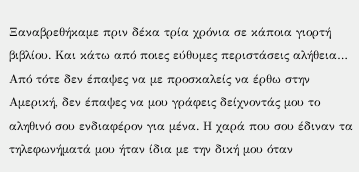Ξαναβρεθήκαμε πριν δέκα τρία χρόνια σε κάποια γιορτή βιβλίου. Και κάτω από ποιες εύθυμες περιστάσεις αλήθεια… Από τότε δεν έπαψες να με προσκαλείς να έρθω στην Αμερική, δεν έπαψες να μου γράφεις δείχνοντάς μου το αληθινό σου ενδιαφέρον για μένα. Η χαρά που σου έδιναν τα τηλεφωνήματά μου ήταν ίδια με την δική μου όταν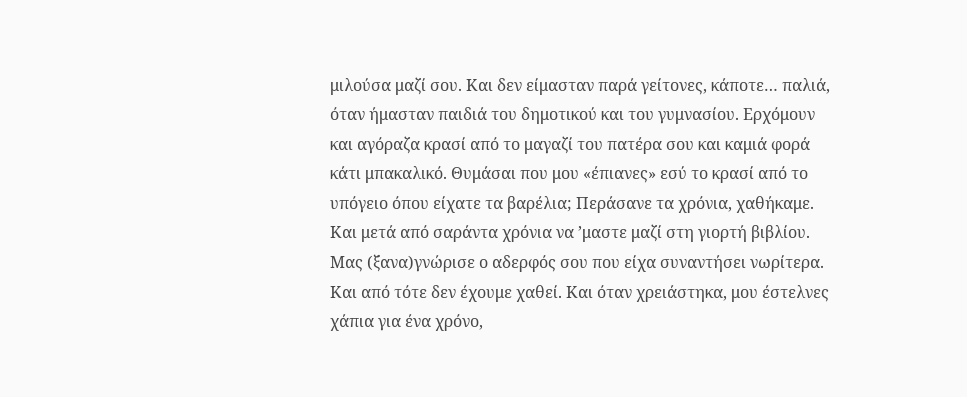μιλούσα μαζί σου. Και δεν είμασταν παρά γείτονες, κάποτε… παλιά, όταν ήμασταν παιδιά του δημοτικού και του γυμνασίου. Ερχόμουν και αγόραζα κρασί από το μαγαζί του πατέρα σου και καμιά φορά κάτι μπακαλικό. Θυμάσαι που μου «έπιανες» εσύ το κρασί από το υπόγειο όπου είχατε τα βαρέλια; Περάσανε τα χρόνια, χαθήκαμε. Και μετά από σαράντα χρόνια να ’μαστε μαζί στη γιορτή βιβλίου. Μας (ξανα)γνώρισε ο αδερφός σου που είχα συναντήσει νωρίτερα. Και από τότε δεν έχουμε χαθεί. Και όταν χρειάστηκα, μου έστελνες χάπια για ένα χρόνο,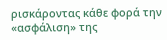ρισκάροντας κάθε φορά την «ασφάλιση» της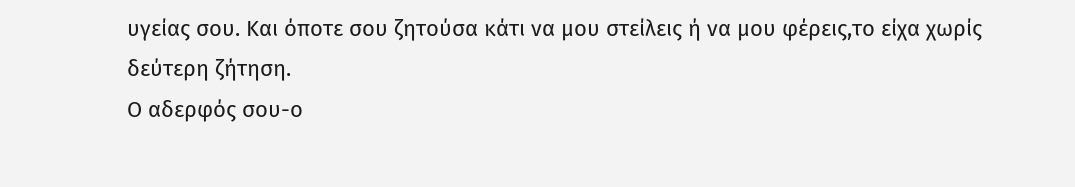υγείας σου. Και όποτε σου ζητούσα κάτι να μου στείλεις ή να μου φέρεις,το είχα χωρίς δεύτερη ζήτηση.
Ο αδερφός σου-ο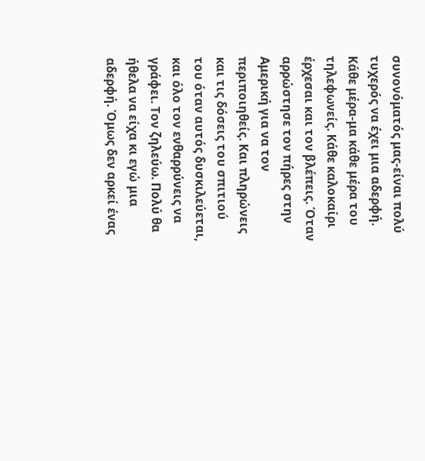συνονόματός μας-είναι πολύ τυχερός να έχει μια αδερφή. Κάθε μέρα-μα κάθε μέρα του τηλεφωνείς. Κάθε καλοκαίρι έρχεσαι και τον βλέπεις. Όταν αρρώστησε τον πήρες στην Αμερική για να τον περιποιηθείς. Και πληρώνεις και τις δόσεις του σπιτιού του όταν αυτός δυσκιλεύεται, και όλο τον ενθαρρύνεις να γράφει. Τον ζηλεύω. Πολύ θα ήθελα να είχα κι εγώ μια αδερφή. Όμως δεν αρκεί ένας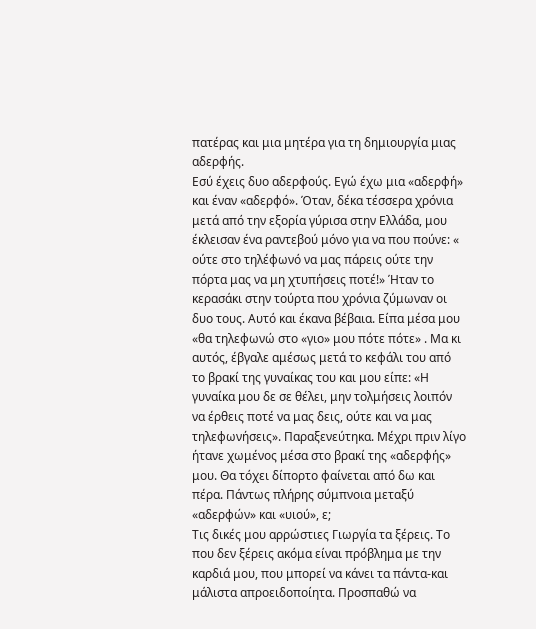πατέρας και μια μητέρα για τη δημιουργία μιας αδερφής.
Εσύ έχεις δυο αδερφούς. Εγώ έχω μια «αδερφή» και έναν «αδερφό». Όταν, δέκα τέσσερα χρόνια μετά από την εξορία γύρισα στην Ελλάδα, μου έκλεισαν ένα ραντεβού μόνο για να που πούνε: « ούτε στο τηλέφωνό να μας πάρεις ούτε την πόρτα μας να μη χτυπήσεις ποτέ!» Ήταν το κερασάκι στην τούρτα που χρόνια ζύμωναν οι δυο τους. Αυτό και έκανα βέβαια. Είπα μέσα μου «θα τηλεφωνώ στο «γιο» μου πότε πότε» . Μα κι αυτός, έβγαλε αμέσως μετά το κεφάλι του από το βρακί της γυναίκας του και μου είπε: «Η γυναίκα μου δε σε θέλει, μην τολμήσεις λοιπόν να έρθεις ποτέ να μας δεις, ούτε και να μας τηλεφωνήσεις». Παραξενεύτηκα. Μέχρι πριν λίγο ήτανε χωμένος μέσα στο βρακί της «αδερφής» μου. Θα τόχει δίπορτο φαίνεται από δω και πέρα. Πάντως πλήρης σύμπνοια μεταξύ «αδερφών» και «υιού», ε;
Τις δικές μου αρρώστιες Γιωργία τα ξέρεις. Το που δεν ξέρεις ακόμα είναι πρόβλημα με την καρδιά μου, που μπορεί να κάνει τα πάντα-και μάλιστα απροειδοποίητα. Προσπαθώ να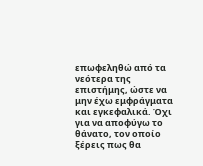επωφεληθώ από τα νεότερα της επιστήμης, ώστε να μην έχω εμφράγματα και εγκεφαλικά. Όχι για να αποφύγω το θάνατο, τον οποίο ξέρεις πως θα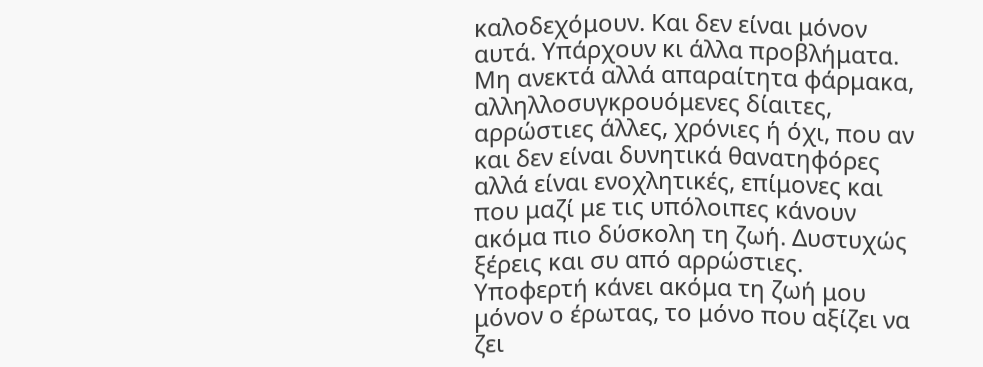καλοδεχόμουν. Και δεν είναι μόνον αυτά. Υπάρχουν κι άλλα προβλήματα. Μη ανεκτά αλλά απαραίτητα φάρμακα, αλληλλοσυγκρουόμενες δίαιτες, αρρώστιες άλλες, χρόνιες ή όχι, που αν και δεν είναι δυνητικά θανατηφόρες αλλά είναι ενοχλητικές, επίμονες και που μαζί με τις υπόλοιπες κάνουν ακόμα πιο δύσκολη τη ζωή. Δυστυχώς ξέρεις και συ από αρρώστιες. Υποφερτή κάνει ακόμα τη ζωή μου μόνον ο έρωτας, το μόνο που αξίζει να ζει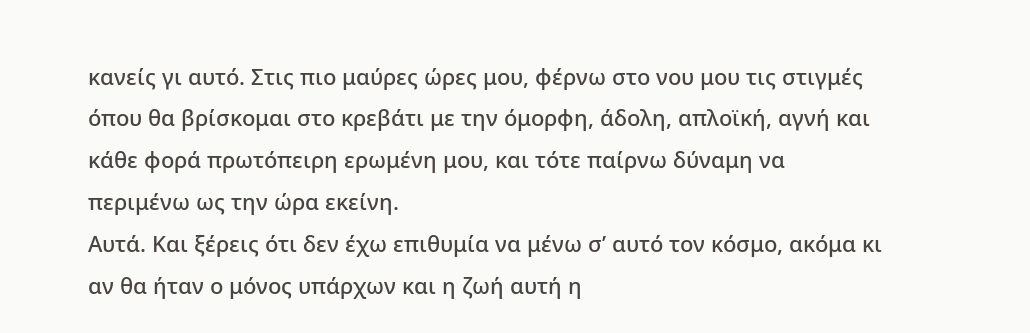κανείς γι αυτό. Στις πιο μαύρες ώρες μου, φέρνω στο νου μου τις στιγμές όπου θα βρίσκομαι στο κρεβάτι με την όμορφη, άδολη, απλοϊκή, αγνή και κάθε φορά πρωτόπειρη ερωμένη μου, και τότε παίρνω δύναμη να περιμένω ως την ώρα εκείνη.
Αυτά. Και ξέρεις ότι δεν έχω επιθυμία να μένω σ’ αυτό τον κόσμο, ακόμα κι αν θα ήταν ο μόνος υπάρχων και η ζωή αυτή η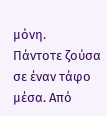μόνη.
Πάντοτε ζούσα σε έναν τάφο μέσα. Από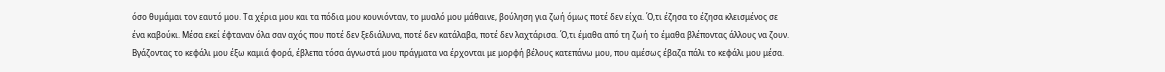όσο θυμάμαι τον εαυτό μου. Τα χέρια μου και τα πόδια μου κουνιόνταν, το μυαλό μου μάθαινε, βούληση για ζωή όμως ποτέ δεν είχα. Ό,τι έζησα το έζησα κλεισμένος σε ένα καβούκι. Μέσα εκεί έφταναν όλα σαν αχός που ποτέ δεν ξεδιάλυνα, ποτέ δεν κατάλαβα, ποτέ δεν λαχτάρισα. Ό,τι έμαθα από τη ζωή το έμαθα βλέποντας άλλους να ζουν. Βγάζοντας το κεφάλι μου έξω καμιά φορά, έβλεπα τόσα άγνωστά μου πράγματα να έρχονται με μορφή βέλους κατεπάνω μου, που αμέσως έβαζα πάλι το κεφάλι μου μέσα.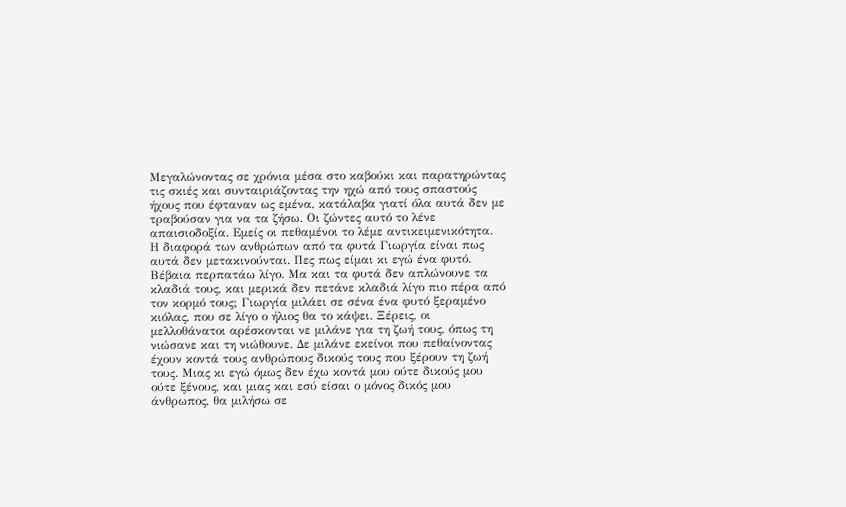Μεγαλώνοντας σε χρόνια μέσα στο καβούκι και παρατηρώντας τις σκιές και συνταιριάζοντας την ηχώ από τους σπαστούς ήχους που έφταναν ως εμένα, κατάλαβα γιατί όλα αυτά δεν με τραβούσαν για να τα ζήσω. Οι ζώντες αυτό το λένε απαισιοδοξία. Εμείς οι πεθαμένοι το λέμε αντικειμενικότητα.
Η διαφορά των ανθρώπων από τα φυτά Γιωργία είναι πως αυτά δεν μετακινούνται. Πες πως είμαι κι εγώ ένα φυτό. Βέβαια περπατάω λίγο. Μα και τα φυτά δεν απλώνουνε τα κλαδιά τους, και μερικά δεν πετάνε κλαδιά λίγο πιο πέρα από τον κορμό τους; Γιωργία μιλάει σε σένα ένα φυτό ξεραμένο κιόλας, που σε λίγο ο ήλιος θα το κάψει. Ξέρεις, οι μελλοθάνατοι αρέσκονται νε μιλάνε για τη ζωή τους, όπως τη νιώσανε και τη νιώθουνε. Δε μιλάνε εκείνοι που πεθαίνοντας έχουν κοντά τους ανθρώπους δικούς τους που ξέρουν τη ζωή τους. Μιας κι εγώ όμως δεν έχω κοντά μου ούτε δικούς μου ούτε ξένους, και μιας και εσύ είσαι ο μόνος δικός μου άνθρωπος, θα μιλήσω σε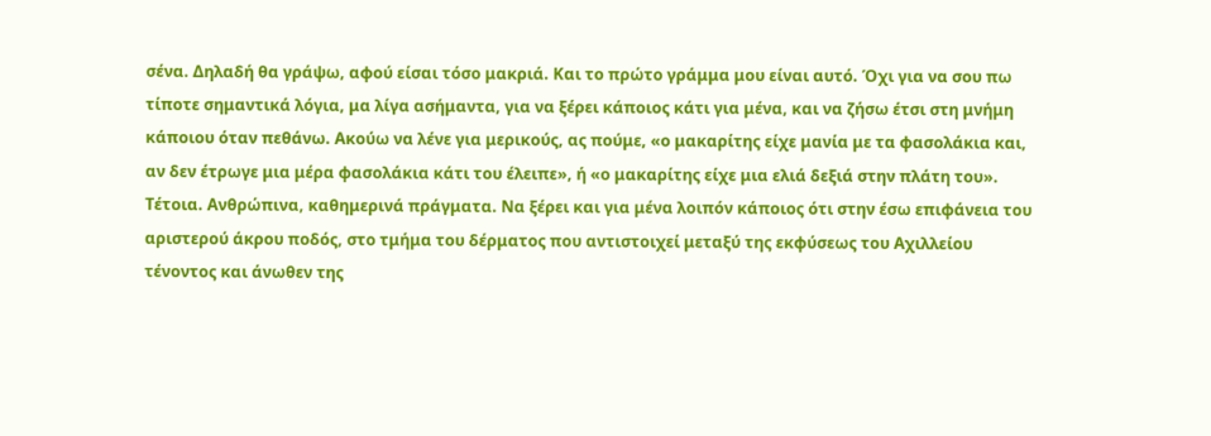σένα. Δηλαδή θα γράψω, αφού είσαι τόσο μακριά. Και το πρώτο γράμμα μου είναι αυτό. Όχι για να σου πω τίποτε σημαντικά λόγια, μα λίγα ασήμαντα, για να ξέρει κάποιος κάτι για μένα, και να ζήσω έτσι στη μνήμη κάποιου όταν πεθάνω. Ακούω να λένε για μερικούς, ας πούμε, «ο μακαρίτης είχε μανία με τα φασολάκια και, αν δεν έτρωγε μια μέρα φασολάκια κάτι του έλειπε», ή «ο μακαρίτης είχε μια ελιά δεξιά στην πλάτη του». Τέτοια. Ανθρώπινα, καθημερινά πράγματα. Να ξέρει και για μένα λοιπόν κάποιος ότι στην έσω επιφάνεια του αριστερού άκρου ποδός, στο τμήμα του δέρματος που αντιστοιχεί μεταξύ της εκφύσεως του Αχιλλείου τένοντος και άνωθεν της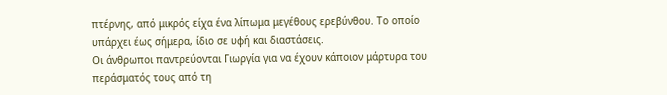πτέρνης, από μικρός είχα ένα λίπωμα μεγέθους ερεβύνθου. Το οποίο υπάρχει έως σήμερα, ίδιο σε υφή και διαστάσεις.
Οι άνθρωποι παντρεύονται Γιωργία για να έχουν κάποιον μάρτυρα του περάσματός τους από τη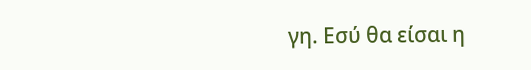γη. Εσύ θα είσαι η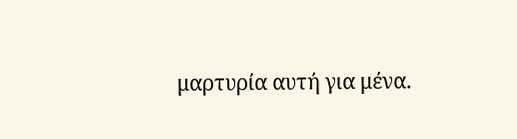μαρτυρία αυτή για μένα.